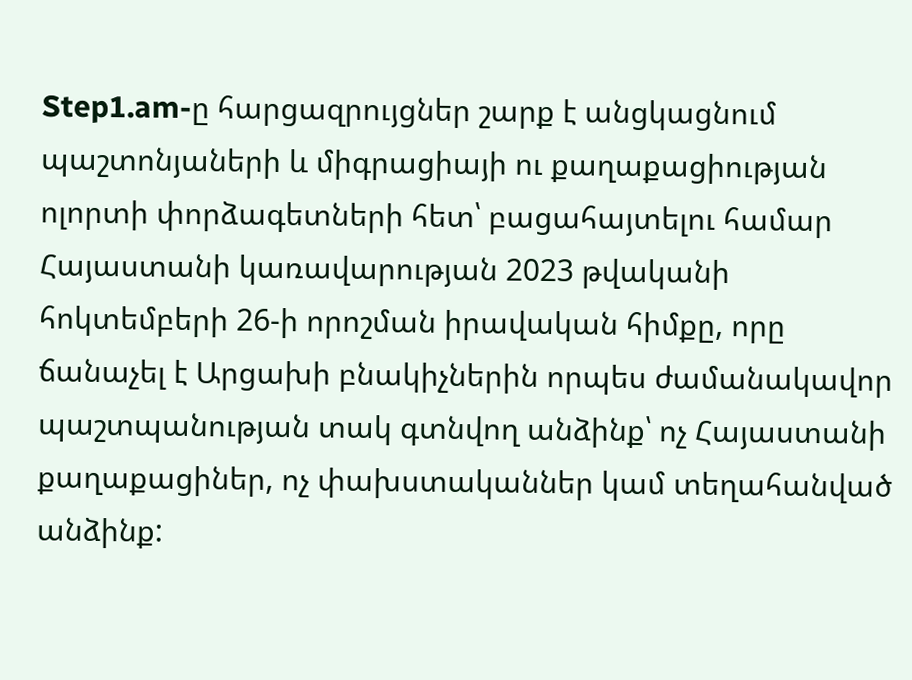Step1.am-ը հարցազրույցներ շարք է անցկացնում պաշտոնյաների և միգրացիայի ու քաղաքացիության ոլորտի փորձագետների հետ՝ բացահայտելու համար Հայաստանի կառավարության 2023 թվականի հոկտեմբերի 26-ի որոշման իրավական հիմքը, որը ճանաչել է Արցախի բնակիչներին որպես ժամանակավոր պաշտպանության տակ գտնվող անձինք՝ ոչ Հայաստանի քաղաքացիներ, ոչ փախստականներ կամ տեղահանված անձինք: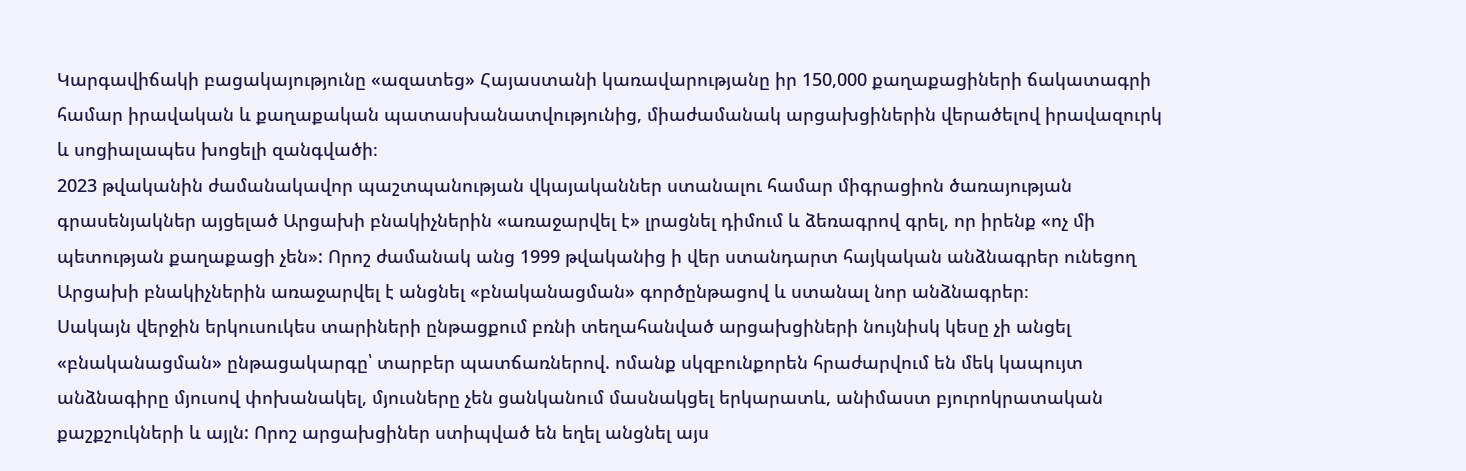Կարգավիճակի բացակայությունը «ազատեց» Հայաստանի կառավարությանը իր 150,000 քաղաքացիների ճակատագրի համար իրավական և քաղաքական պատասխանատվությունից, միաժամանակ արցախցիներին վերածելով իրավազուրկ և սոցիալապես խոցելի զանգվածի։
2023 թվականին ժամանակավոր պաշտպանության վկայականներ ստանալու համար միգրացիոն ծառայության գրասենյակներ այցելած Արցախի բնակիչներին «առաջարվել է» լրացնել դիմում և ձեռագրով գրել, որ իրենք «ոչ մի պետության քաղաքացի չեն»: Որոշ ժամանակ անց 1999 թվականից ի վեր ստանդարտ հայկական անձնագրեր ունեցող Արցախի բնակիչներին առաջարվել է անցնել «բնականացման» գործընթացով և ստանալ նոր անձնագրեր։
Սակայն վերջին երկուսուկես տարիների ընթացքում բռնի տեղահանված արցախցիների նույնիսկ կեսը չի անցել «բնականացման» ընթացակարգը՝ տարբեր պատճառներով. ոմանք սկզբունքորեն հրաժարվում են մեկ կապույտ անձնագիրը մյուսով փոխանակել, մյուսները չեն ցանկանում մասնակցել երկարատև, անիմաստ բյուրոկրատական քաշքշուկների և այլն: Որոշ արցախցիներ ստիպված են եղել անցնել այս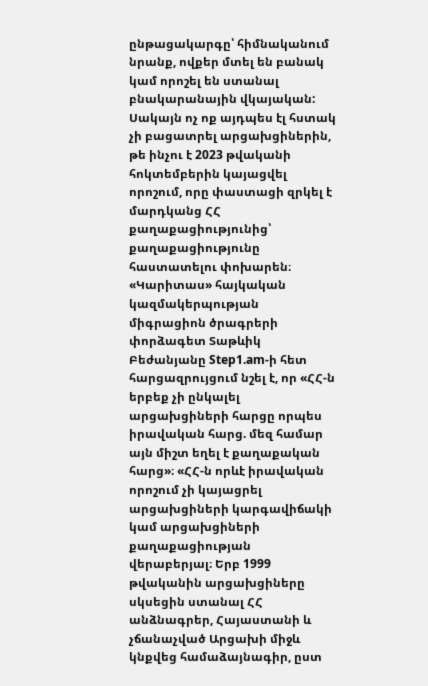ընթացակարգը՝ հիմնականում նրանք, ովքեր մտել են բանակ կամ որոշել են ստանալ բնակարանային վկայական:
Սակայն ոչ ոք այդպես էլ հստակ չի բացատրել արցախցիներին, թե ինչու է 2023 թվականի հոկտեմբերին կայացվել որոշում, որը փաստացի զրկել է մարդկանց ՀՀ քաղաքացիությունից՝ քաղաքացիությունը հաստատելու փոխարեն։
«Կարիտաս» հայկական կազմակերպության միգրացիոն ծրագրերի փորձագետ Տաթևիկ Բեժանյանը Step1.am-ի հետ հարցազրույցում նշել է, որ «ՀՀ-ն երբեք չի ընկալել արցախցիների հարցը որպես իրավական հարց. մեզ համար այն միշտ եղել է քաղաքական հարց»։ «ՀՀ-ն որևէ իրավական որոշում չի կայացրել արցախցիների կարգավիճակի կամ արցախցիների քաղաքացիության վերաբերյալ։ Երբ 1999 թվականին արցախցիները սկսեցին ստանալ ՀՀ անձնագրեր, Հայաստանի և չճանաչված Արցախի միջև կնքվեց համաձայնագիր, ըստ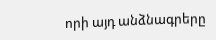որի այդ անձնագրերը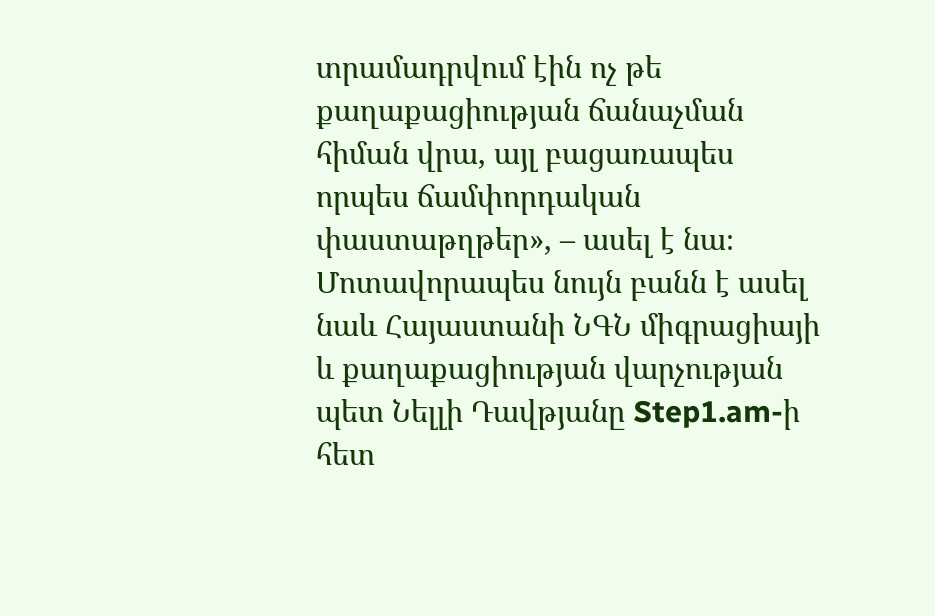տրամադրվում էին ոչ թե քաղաքացիության ճանաչման հիման վրա, այլ բացառապես որպես ճամփորդական փաստաթղթեր», – ասել է նա։
Մոտավորապես նույն բանն է ասել նաև Հայաստանի ՆԳՆ միգրացիայի և քաղաքացիության վարչության պետ Նելլի Դավթյանը Step1.am-ի հետ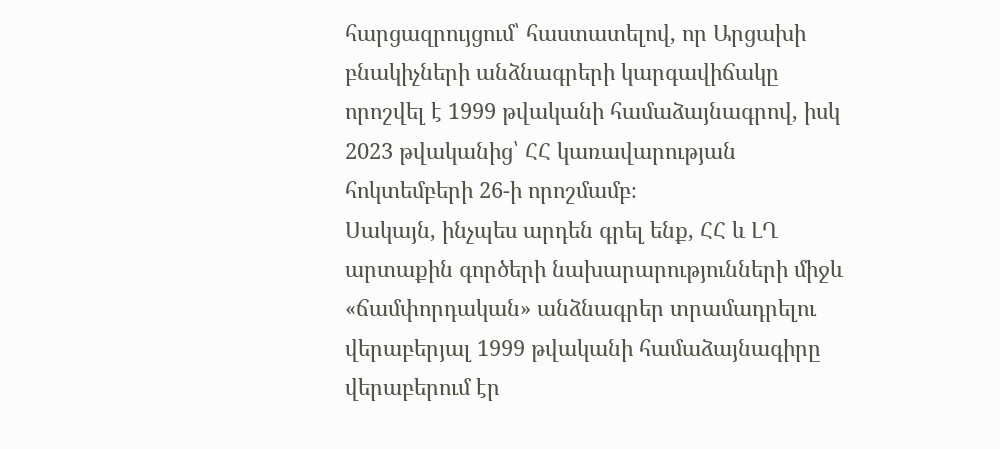հարցազրույցում՝ հաստատելով, որ Արցախի բնակիչների անձնագրերի կարգավիճակը որոշվել է 1999 թվականի համաձայնագրով, իսկ 2023 թվականից՝ ՀՀ կառավարության հոկտեմբերի 26-ի որոշմամբ։
Սակայն, ինչպես արդեն գրել ենք, ՀՀ և ԼՂ արտաքին գործերի նախարարությունների միջև «ճամփորդական» անձնագրեր տրամադրելու վերաբերյալ 1999 թվականի համաձայնագիրը վերաբերում էր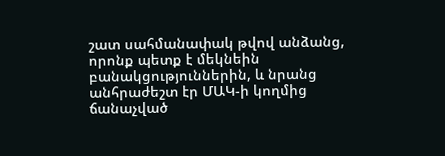շատ սահմանափակ թվով անձանց, որոնք պետք է մեկնեին բանակցություններին, և նրանց անհրաժեշտ էր ՄԱԿ-ի կողմից ճանաչված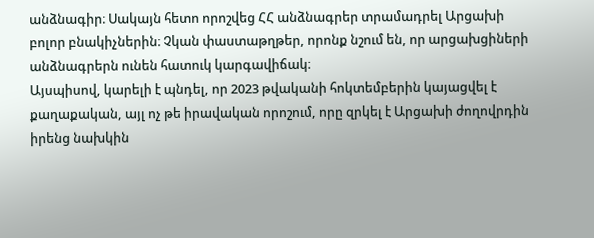անձնագիր։ Սակայն հետո որոշվեց ՀՀ անձնագրեր տրամադրել Արցախի բոլոր բնակիչներին։ Չկան փաստաթղթեր, որոնք նշում են, որ արցախցիների անձնագրերն ունեն հատուկ կարգավիճակ։
Այսպիսով, կարելի է պնդել, որ 2023 թվականի հոկտեմբերին կայացվել է քաղաքական, այլ ոչ թե իրավական որոշում, որը զրկել է Արցախի ժողովրդին իրենց նախկին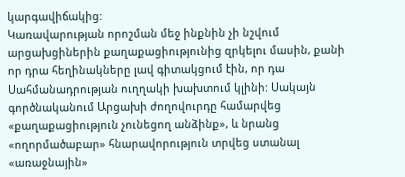կարգավիճակից:
Կառավարության որոշման մեջ ինքնին չի նշվում արցախցիներին քաղաքացիությունից զրկելու մասին, քանի որ դրա հեղինակները լավ գիտակցում էին, որ դա Սահմանադրության ուղղակի խախտում կլինի: Սակայն գործնականում Արցախի ժողովուրդը համարվեց «քաղաքացիություն չունեցող անձինք», և նրանց «ողորմածաբար» հնարավորություն տրվեց ստանալ «առաջնային»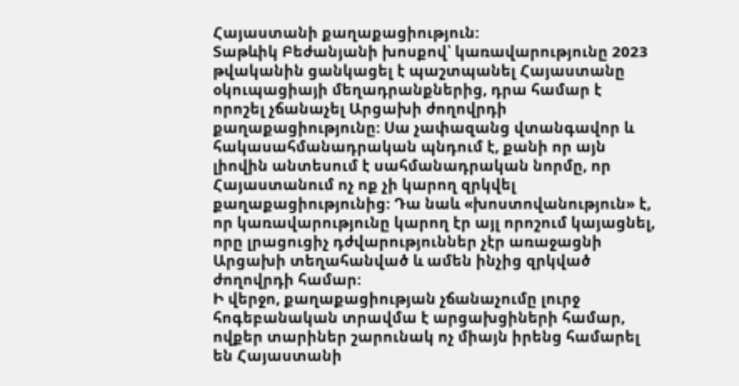Հայաստանի քաղաքացիություն:
Տաթևիկ Բեժանյանի խոսքով՝ կառավարությունը 2023 թվականին ցանկացել է պաշտպանել Հայաստանը օկուպացիայի մեղադրանքներից, դրա համար է որոշել չճանաչել Արցախի ժողովրդի քաղաքացիությունը: Սա չափազանց վտանգավոր և հակասահմանադրական պնդում է, քանի որ այն լիովին անտեսում է սահմանադրական նորմը, որ Հայաստանում ոչ ոք չի կարող զրկվել քաղաքացիությունից: Դա նաև «խոստովանություն» է, որ կառավարությունը կարող էր այլ որոշում կայացնել, որը լրացուցիչ դժվարություններ չէր առաջացնի Արցախի տեղահանված և ամեն ինչից զրկված ժողովրդի համար:
Ի վերջո, քաղաքացիության չճանաչումը լուրջ հոգեբանական տրավմա է արցախցիների համար, ովքեր տարիներ շարունակ ոչ միայն իրենց համարել են Հայաստանի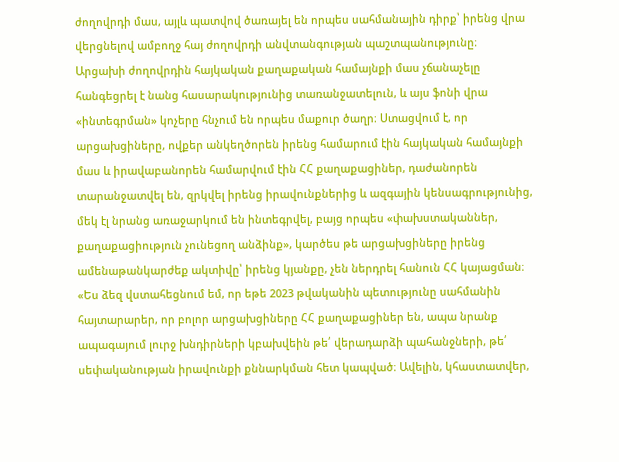ժողովրդի մաս, այլև պատվով ծառայել են որպես սահմանային դիրք՝ իրենց վրա վերցնելով ամբողջ հայ ժողովրդի անվտանգության պաշտպանությունը։
Արցախի ժողովրդին հայկական քաղաքական համայնքի մաս չճանաչելը հանգեցրել է նանց հասարակությունից տառանջատելուն, և այս ֆոնի վրա «ինտեգրման» կոչերը հնչում են որպես մաքուր ծաղր։ Ստացվում է, որ արցախցիները, ովքեր անկեղծորեն իրենց համարում էին հայկական համայնքի մաս և իրավաբանորեն համարվում էին ՀՀ քաղաքացիներ, դաժանորեն տարանջատվել են, զրկվել իրենց իրավունքներից և ազգային կենսագրությունից, մեկ էլ նրանց առաջարկում են ինտեգրվել, բայց որպես «փախստականներ, քաղաքացիություն չունեցող անձինք», կարծես թե արցախցիները իրենց ամենաթանկարժեք ակտիվը՝ իրենց կյանքը, չեն ներդրել հանուն ՀՀ կայացման։
«Ես ձեզ վստահեցնում եմ, որ եթե 2023 թվականին պետությունը սահմանին հայտարարեր, որ բոլոր արցախցիները ՀՀ քաղաքացիներ են, ապա նրանք ապագայում լուրջ խնդիրների կբախվեին թե՛ վերադարձի պահանջների, թե՛ սեփականության իրավունքի քննարկման հետ կապված։ Ավելին, կհաստատվեր,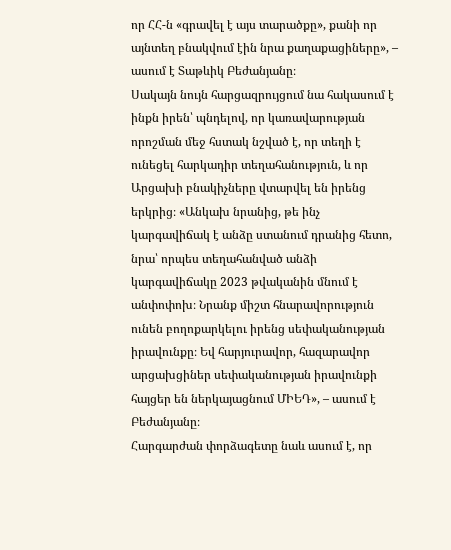որ ՀՀ-ն «գրավել է այս տարածքը», քանի որ այնտեղ բնակվում էին նրա քաղաքացիները», – ասում է Տաթևիկ Բեժանյանը։
Սակայն նույն հարցազրույցում նա հակասում է ինքն իրեն՝ պնդելով, որ կառավարության որոշման մեջ հստակ նշված է, որ տեղի է ունեցել հարկադիր տեղահանություն, և որ Արցախի բնակիչները վտարվել են իրենց երկրից։ «Անկախ նրանից, թե ինչ կարգավիճակ է անձը ստանում դրանից հետո, նրա՝ որպես տեղահանված անձի կարգավիճակը 2023 թվականին մնում է անփոփոխ։ Նրանք միշտ հնարավորություն ունեն բողոքարկելու իրենց սեփականության իրավունքը։ Եվ հարյուրավոր, հազարավոր արցախցիներ սեփականության իրավունքի հայցեր են ներկայացնում ՄԻԵԴ», – ասում է Բեժանյանը։
Հարգարժան փորձագետը նաև ասում է, որ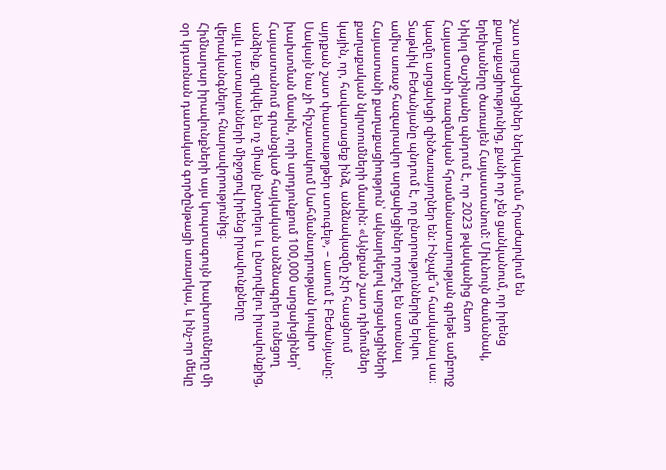շատ արցախցիներ ներկայումս հրաժարվում են քաղաքացիությունից, քանի որ չեն ցանկանում, որ իրենց երեխաները ծառայեն Հայաստանում: Միևնույն ժամանակ, Նիկոլ Փաշինյանը պնդում է, որ 2023 թվականից հետո Հայաստանի ռազմական հրամանատարության գրեթե ամբողջ կազմը արցախցի զինծառայողներ են: Ինչպե՞ս հասկանալ սա։
Տաթևիկ Բեժանյանը պնդում է, որ ընտրություններից երկու ամիս առաջ հազարավոր արցախցիներ որոշել են ստանալ Հայաստանի քաղաքացիություն՝ ակնարկելով արցախցիների քաղաքական նկրտումների մասին: «Այնքան շատ դիմումներ կային, որ, հավատացեք ինձ, անձնակազմը չէր հասցնում այդքան շատ փաստաթղթեր ստուգել», – ասում է Բեժանյանը: Սակայն նա չի հիշատակում Սահմանադրության կոպիտ խախտման մասին, որի արդյունքում 100,000 արցախցիներ՝ Հայաստանում գրանցված հայկական անձնագրեր ունեցող անձինք, զրկվել են ոչ միայն ընտրելու և ընտրվելու իրավունքից, այլև դատարանների միջոցով իրենց իրավունքները վերականգնելու հնարավորությունից։
Հիմնարար իրավունքների այս կոպտագույն խախտումները մի օր կդառնան դատական գործընթացի առարկա, և ինչ-որ մեկը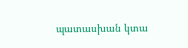պատասխան կտա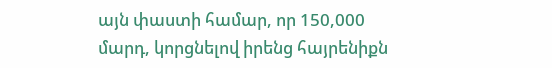այն փաստի համար, որ 150,000 մարդ, կորցնելով իրենց հայրենիքն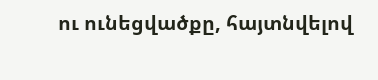ու ունեցվածքը, հայտնվելով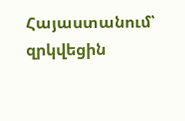Հայաստանում՝ զրկվեցին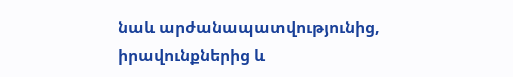նաև արժանապատվությունից, իրավունքներից և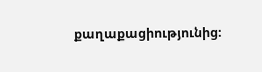քաղաքացիությունից։